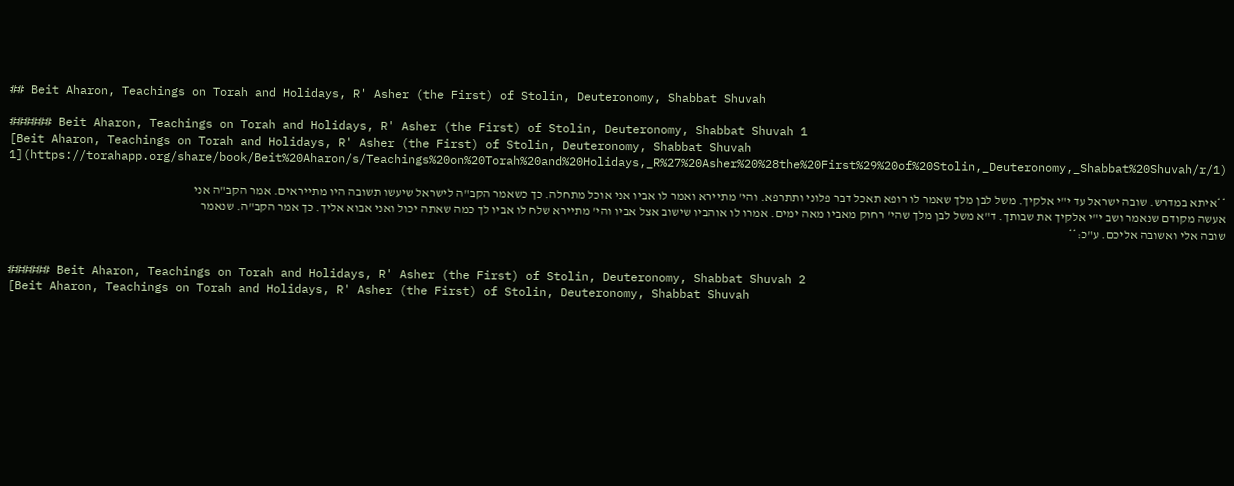## Beit Aharon, Teachings on Torah and Holidays, R' Asher (the First) of Stolin, Deuteronomy, Shabbat Shuvah

###### Beit Aharon, Teachings on Torah and Holidays, R' Asher (the First) of Stolin, Deuteronomy, Shabbat Shuvah 1
[Beit Aharon, Teachings on Torah and Holidays, R' Asher (the First) of Stolin, Deuteronomy, Shabbat Shuvah 1](https://torahapp.org/share/book/Beit%20Aharon/s/Teachings%20on%20Torah%20and%20Holidays,_R%27%20Asher%20%28the%20First%29%20of%20Stolin,_Deuteronomy,_Shabbat%20Shuvah/r/1)

**איתא במדרש. שובה ישראל עד י"י אלקיך. משל לבן מלך שאמר לו רופא תאכל דבר פלוני ותתרפא. והי' מתיירא ואמר לו אביו אני אוכל מתחלה. כך כשאמר הקב"ה לישראל שיעשו תשובה היו מתייראים. אמר הקב"ה אני אעשה מקודם שנאמר ושב י"י אלקיך את שבותך. ד"א משל לבן מלך שהי' רחוק מאביו מאה ימים. אמרו לו אוהביו שישוב אצל אביו והי' מתיירא שלח לו אביו לך כמה שאתה יכול ואני אבוא אליך. כך אמר הקב"ה. שנאמר שובה אלי ואשובה אליכם. ע"כ:**


###### Beit Aharon, Teachings on Torah and Holidays, R' Asher (the First) of Stolin, Deuteronomy, Shabbat Shuvah 2
[Beit Aharon, Teachings on Torah and Holidays, R' Asher (the First) of Stolin, Deuteronomy, Shabbat Shuvah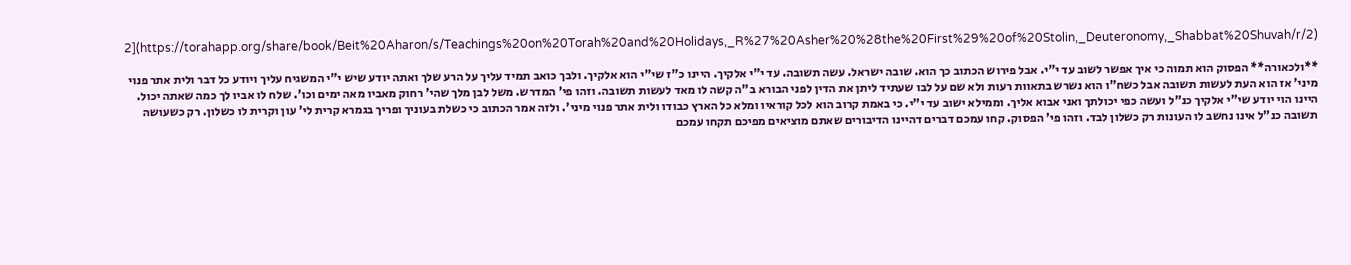2](https://torahapp.org/share/book/Beit%20Aharon/s/Teachings%20on%20Torah%20and%20Holidays,_R%27%20Asher%20%28the%20First%29%20of%20Stolin,_Deuteronomy,_Shabbat%20Shuvah/r/2)

**ולכאורה** הפסוק הוא תמוה כי איך אפשר לשוב עד י"י. אבל פירוש הכתוב כך הוא. שובה ישראל. עשה תשובה. עד י"י אלקיך. היינו כ"ז שי"י הוא אלקיך. ולבך כואב תמיד עליך על הרע שלך ואתה יודע שיש י"י המשגיח עליך ויודע כל דבר ולית אתר פנוי מיני' אז הוא העת לעשות תשובה אבל כשח"ו הוא נשרש בתאוות רעות ולא שם על לבו שעתיד ליתן את הדין לפני הבורא ב"ה קשה לו מאד לעשות תשובה. וזהו פי' המדרש. משל לבן מלך שהי' רחוק מאביו מאה ימים וכו'. שלח לו אביו לך כמה שאתה יכול. היינו הוי יודע שי"י אלקיך כנ"ל ועשה כפי יכולתך ואני אבוא אליך. וממילא ישוב עד י"י. כי באמת קרוב הוא לכל קוראיו ומלא כל הארץ כבודו ולית אתר פנוי מיני'. ולזה אמר הכתוב כי כשלת בעוניך ופריך בגמרא קרית לי' עון וקרית לו כשלון. רק כשעושה תשובה כנ"ל אינו נחשב לו העונות רק כשלון לבד. וזהו פי' הפסוק. קחו עמכם דברים דהיינו הדיבורים שאתם מוציאים מפיכם תקחו עמכם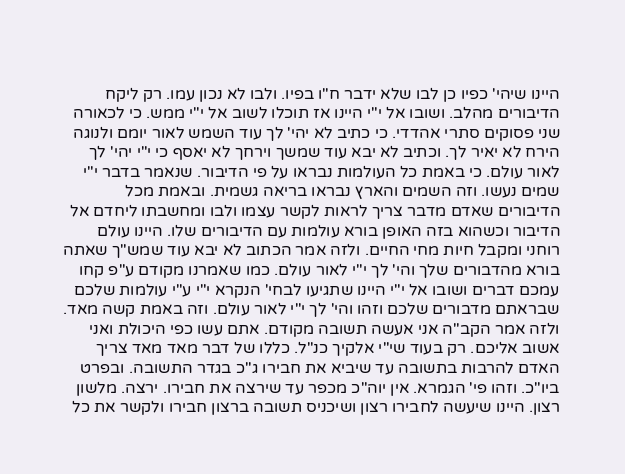היינו שיהי' כפיו כן לבו שלא ידבר ח"ו בפיו. ולבו לא נכון עמו. רק ליקח הדיבורים מהלב. ושובו אל י"י היינו אז תוכלו לשוב אל י"י ממש. כי לכאורה שני פסוקים סתרי אהדדי. כי כתיב לא יהי' לך עוד השמש לאור יומם ולנוגה הירח לא יאיר לך. וכתיב לא יבא עוד שמשך וירחך לא יאסף כי י"י יהי' לך לאור עולם. כי באמת כל העולמות נבראו על פי הדיבור. שנאמר בדבר י"י שמים נעשו. וזה השמים והארץ נבראו בריאה גשמית. ובאמת מכל הדיבורים שאדם מדבר צריך לראות לקשר עצמו ולבו ומחשבתו ליחדם אל הדיבור וכשהוא בזה האופן בורא עולמות עם הדיבורים שלו. היינו עולם רוחני ומקבל חיות מחי החיים. ולזה אמר הכתוב לא יבא עוד שמש"ך שאתה בורא מהדבורים שלך והי' לך י"י לאור עולם. כמו שאמרנו מקודם ע"פ קחו עמכם דברים ושובו אל י"י היינו שתגיעו לבחי' הנקרא י"י ע"י עולמות שלכם שבראתם מדבורים שלכם וזהו והי' לך י"י לאור עולם. וזה באמת קשה מאד. ולזה אמר הקב"ה אני אעשה תשובה מקודם. אתם עשו כפי היכולת ואני אשוב אליכם. רק בעוד שי"י אלקיך כנ"ל. כללו של דבר מאד מאד צריך האדם להרבות בתשובה עד שיביא את חבירו ג"כ בגדר התשובה. ובפרט ביו"כ. וזהו פי' הגמרא. אין יוה"כ מכפר עד שירצה את חבירו. ירצה. מלשון רצון. היינו שיעשה לחבירו רצון ושיכניס תשובה ברצון חבירו ולקשר את כל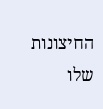החיצונות שלו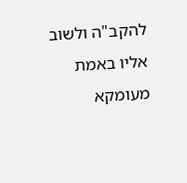להקב"ה ולשוב אליו באמת מעומקא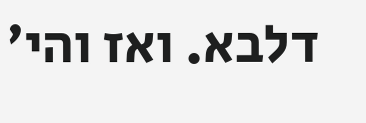דלבא. ואז והי'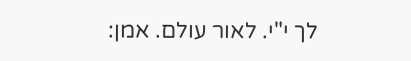לך י"י. לאור עולם. אמן: